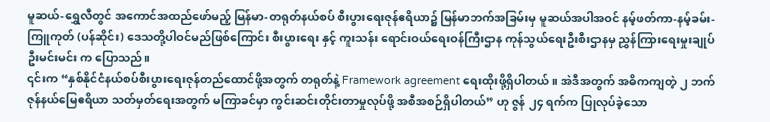မူဆယ်-ရွှေလီတွင် အကောင်အထည်ဖော်မည့် မြန်မာ-တရုတ်နယ်စပ် စီးပွားရေးဇုန်ဧရိယာ၌ မြန်မာဘက်အခြမ်းမှ မူဆယ်အပါအဝင် နမ့်ဖတ်ကာ-နမ့်ခမ်း-ကြူကုတ် (ပန်ဆိုင်း) ဒေသတို့ပါဝင်မည်ဖြစ်ကြောင်း စီးပွားရေး နှင့် ကူးသန်း ရောင်းဝယ်ရေးဝန်ကြီးဌာန ကုန်သွယ်ရေးဦးစီးဌာနမှ ညွှန်ကြားရေးမှုးချုပ် ဦးမင်းမင်း က ပြောသည်။
၎င်းက “နှစ်နိုင်ငံနယ်စပ်စီးပွားရေးဇုန်တည်ထောင်ဖို့အတွက် တရုတ်နဲ့ Framework agreement ရေးထိုးဖို့ရှိပါတယ်။ အဲဒီအတွက် အဓိကကျတဲ့ ၂ ဘက်ဇုန်နယ်မြေဧရိယာ သတ်မှတ်ရေးအတွက် မကြာခင်မှာ ကွင်းဆင်းတိုင်းတာမှုလုပ်ဖို့ အစီအစဉ်ရှိပါတယ်” ဟု ဇွန် ၂၄ ရက်က ပြုလုပ်ခဲ့သော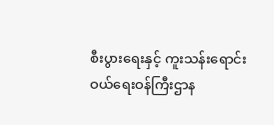စီးပွားရေးနှင့် ကူးသန်းရောင်းဝယ်ရေးဝန်ကြီးဌာန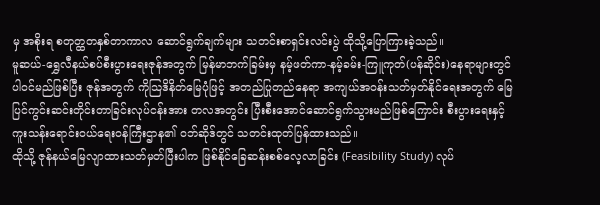မှ အစိုးရ စတုတ္ထတနှစ်တာကာလ ဆောင်ရွက်ချက်များ သတင်းစာရှင်းလင်းပွဲ ထိုသို့ပြောကြားခဲ့သည်။
မူဆယ်-ရွှေလီနယ်စပ်စီးပွားရေးဇုန်အတွက် မြန်မာဘက်ခြမ်းမှ နမ့်ဖတ်ကာ-နမ့်ခမ်း-ကြူကုတ်(ပန်ဆိုင်း)နေရာများတွင် ပါဝင်မည်ဖြစ်ပြီး ဇုန်အတွက် ကိုသြဒိနိတ်မြေပုံဖြင့် အတည်ပြုတည်နေရာ အကျယ်အဝန်းသတ်မှတ်နိုင်ရေးအတွက် မြေပြင်ကွင်းဆင်းတိုင်းတာခြင်းလုပ်ငန်းအား တလအတွင်း ပြီးစီးအောင်ဆောင်ရွက်သွားမည်ဖြစ်ကြောင်း စီးပွားရေးနှင့် ကူးသန်းရောင်းဝယ်ရေးဝန်ကြီးဌာန၏ ဝဘ်ဆိုဒ်တွင် သတင်းထုတ်ပြန်ထားသည်။
ထိုသို့ ဇုန်နယ်မြေလျာထားသတ်မှတ်ပြီးပါက ဖြစ်နိုင်ခြေဆန်းစစ်လေ့လာခြင်း (Feasibility Study) လုပ်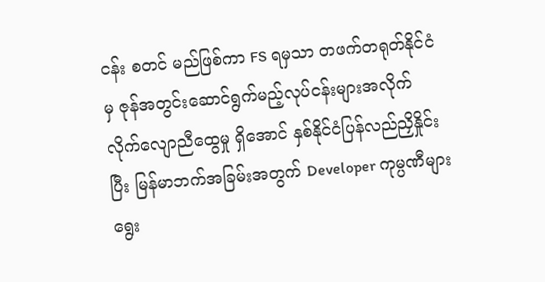ငန်း စတင် မည်ဖြစ်ကာ FS ရမှသာ တဖက်တရုတ်နိုင်ငံမှ ဇုန်အတွင်းဆောင်ရွက်မည့်လုပ်ငန်းများအလိုက် လိုက်လျောညီထွေမှု ရှိအောင် နှစ်နိုင်ငံပြန်လည်ညှိနှိုင်းပြီး မြန်မာဘက်အခြမ်းအတွက် Developer ကုမ္ပဏီများရွေး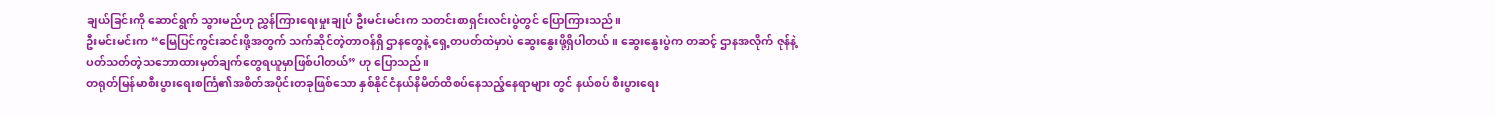ချယ်ခြင်းကို ဆောင်ရွက် သွားမည်ဟု ညွှန်ကြားရေးမှုးချုပ် ဦးမင်းမင်းက သတင်းစာရှင်းလင်းပွဲတွင် ပြောကြားသည်။
ဦးမင်းမင်းက “မြေပြင်ကွင်းဆင်းဖို့အတွက် သက်ဆိုင်တဲ့တာဝန်ရှိ ဌာနတွေနဲ့ ရှေ့တပတ်ထဲမှာပဲ ဆွေးနွေးဖို့ရှိပါတယ်။ ဆွေးနွေးပွဲက တဆင့် ဌာနအလိုက် ဇုန်နဲ့ပတ်သတ်တဲ့သဘောထားမှတ်ချက်တွေရယူမှာဖြစ်ပါတယ်” ဟု ပြောသည်။
တရုတ်မြန်မာစီးပွားရေးစင်္ကြ၏အစိတ်အပိုင်းတခုဖြစ်သော နှစ်နိုင်ငံနယ်နိမိတ်ထိစပ်နေသည့်နေရာများ တွင် နယ်စပ် စီးပွားရေး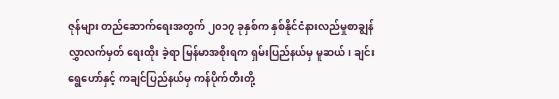ဇုန်များ တည်ဆောက်ရေးအတွက် ၂၀၁၇ ခုနှစ်က နှစ်နိုင်ငံနားလည်မှုစာချွန်လွှာလက်မှတ် ရေးထိုး ခဲ့ရာ မြန်မာအစိုးရက ရှမ်းပြည်နယ်မှ မူဆယ်၊ ချင်းရွေဟော်နှင့် ကချင်ပြည်နယ်မှ ကန်ပိုက်တီးတို့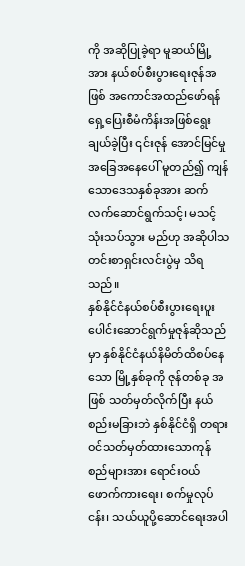ကို အဆိုပြုခဲ့ရာ မူဆယ်မြို့အား နယ်စပ်စီးပွားရေးဇုန်အဖြစ် အကောင်အထည်ဖော်ရန် ရှေ့ပြေးစီမံကိန်းအဖြစ်ရွေးချယ်ခဲ့ပြီး ၎င်းဇုန် အောင်မြင်မှုအခြေအနေပေါ် မူတည်၍ ကျန်သောဒေသနှစ်ခုအား ဆက်လက်ဆောင်ရွက်သင့်၊ မသင့် သုံးသပ်သွား မည်ဟု အဆိုပါသတင်းစာရှင်းလင်းပွဲမှ သိရသည်။
နှစ်နိုင်ငံနယ်စပ်စီးပွားရေးပူးပေါင်းဆောင်ရွက်မှုဇုန်ဆိုသည်မှာ နှစ်နိုင်ငံနယ်နိမိတ်ထိစပ်နေသော မြို့နှစ်ခုကို ဇုန်တစ်ခု အဖြစ် သတ်မှတ်လိုက်ပြီး နယ်စည်းမခြားဘဲ နှစ်နိုင်ငံရှိ တရားဝင်သတ်မှတ်ထားသောကုန်စည်များအား ရောင်းဝယ် ဖောက်ကားရေး၊ စက်မှုလုပ်ငန်း၊ သယ်ယူပို့ဆောင်ရေးအပါ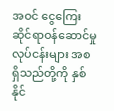အဝင် ငွေကြေးဆိုင်ရာဝန်ဆောင်မှုလုပ်ငန်းများ အစ ရှိသည်တို့ကို နှစ်နိုင်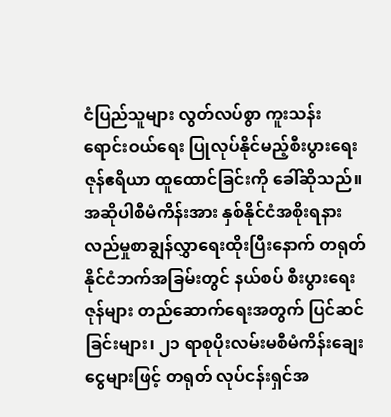ငံပြည်သူများ လွတ်လပ်စွာ ကူးသန်းရောင်းဝယ်ရေး ပြုလုပ်နိုင်မည့်စီးပွားရေးဇုန်ဧရိယာ ထူထောင်ခြင်းကို ခေါ်ဆိုသည်။
အဆိုပါစီမံကိန်းအား နှစ်နိုင်ငံအစိုးရနားလည်မှုစာချွန်လွှာရေးထိုးပြီးနောက် တရုတ်နိုင်ငံဘက်အခြမ်းတွင် နယ်စပ် စီးပွားရေးဇုန်များ တည်ဆောက်ရေးအတွက် ပြင်ဆင်ခြင်းများ၊ ၂၁ ရာစုပိုးလမ်းမစီမံကိန်းချေးငွေများဖြင့် တရုတ် လုပ်ငန်းရှင်အ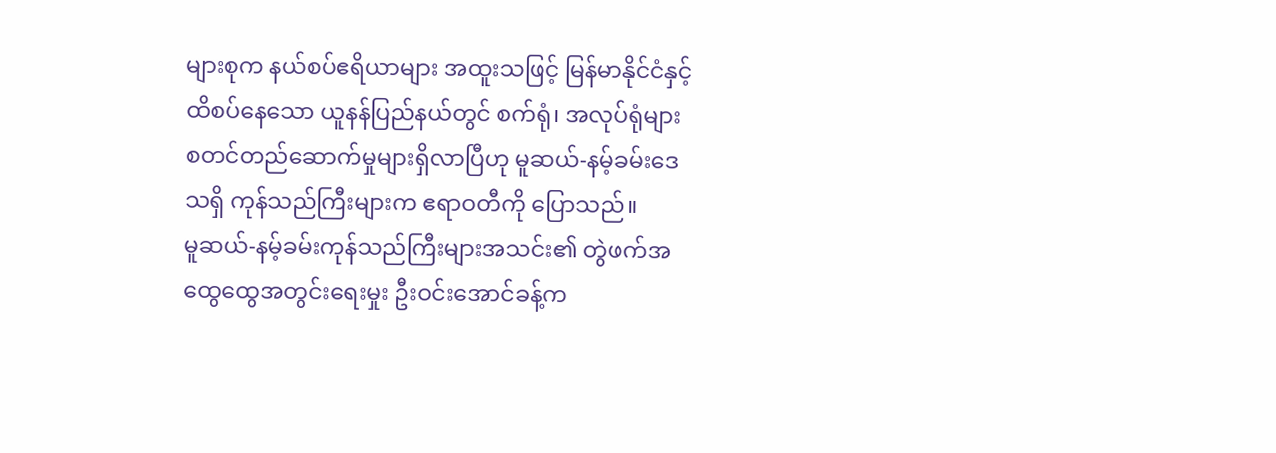များစုက နယ်စပ်ဧရိယာများ အထူးသဖြင့် မြန်မာနိုင်ငံနှင့် ထိစပ်နေသော ယူနန်ပြည်နယ်တွင် စက်ရုံ၊ အလုပ်ရုံများ စတင်တည်ဆောက်မှုများရှိလာပြီဟု မူဆယ်-နမ့်ခမ်းဒေသရှိ ကုန်သည်ကြီးများက ဧရာဝတီကို ပြောသည်။
မူဆယ်-နမ့်ခမ်းကုန်သည်ကြီးများအသင်း၏ တွဲဖက်အထွေထွေအတွင်းရေးမှုး ဦးဝင်းအောင်ခန့်က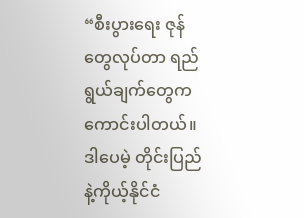“စီးပွားရေး ဇုန်တွေလုပ်တာ ရည်ရွယ်ချက်တွေကကောင်းပါတယ်။ ဒါပေမဲ့ တိုင်းပြည်နဲ့ကိုယ့်နိုင်ငံ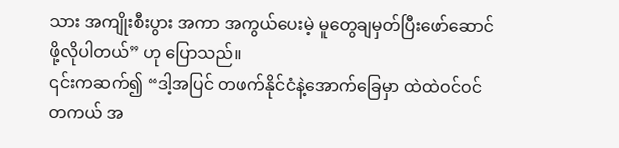သား အကျိုးစီးပွား အကာ အကွယ်ပေးမဲ့ မူတွေချမှတ်ပြီးဖော်ဆောင်ဖို့လိုပါတယ်” ဟု ပြောသည်။
၎င်းကဆက်၍ “ဒါ့အပြင် တဖက်နိုင်ငံနဲ့အောက်ခြေမှာ ထဲထဲဝင်ဝင် တကယ် အ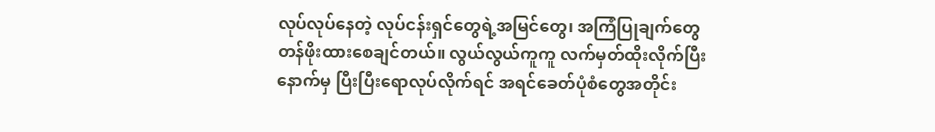လုပ်လုပ်နေတဲ့ လုပ်ငန်းရှင်တွေရဲ့အမြင်တွေ၊ အကြံပြုချက်တွေ တန်ဖိုးထားစေချင်တယ်။ လွယ်လွယ်ကူကူ လက်မှတ်ထိုးလိုက်ပြီး နောက်မှ ပြီးပြီးရောလုပ်လိုက်ရင် အရင်ခေတ်ပုံစံတွေအတိုင်း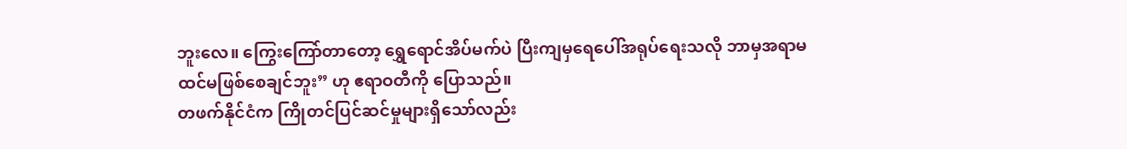ဘူးလေ။ ကြွေးကြော်တာတော့ ရွှေရောင်အိပ်မက်ပဲ ပြီးကျမှရေပေါ်အရုပ်ရေးသလို ဘာမှအရာမထင်မဖြစ်စေချင်ဘူး” ဟု ဧရာဝတီကို ပြောသည်။
တဖက်နိုင်ငံက ကြိုတင်ပြင်ဆင်မှုများရှိသော်လည်း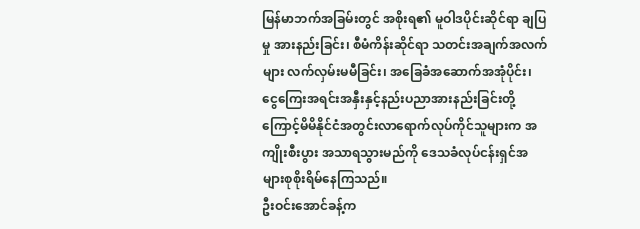မြန်မာဘက်အခြမ်းတွင် အစိုးရ၏ မူဝါဒပိုင်းဆိုင်ရာ ချပြမှု အားနည်းခြင်း၊ စီမံကိန်းဆိုင်ရာ သတင်းအချက်အလက်များ လက်လှမ်းမမီခြင်း၊ အခြေခံအဆောက်အအုံပိုင်း၊ ငွေကြေးအရင်းအနှီးနှင့်နည်းပညာအားနည်းခြင်းတို့ကြောင့်မိမိနိုင်ငံအတွင်းလာရောက်လုပ်ကိုင်သူများက အကျိုးစီးပွား အသာရသွားမည်ကို ဒေသခံလုပ်ငန်းရှင်အများစုစိုးရိမ်နေကြသည်။
ဦးဝင်းအောင်ခန့်က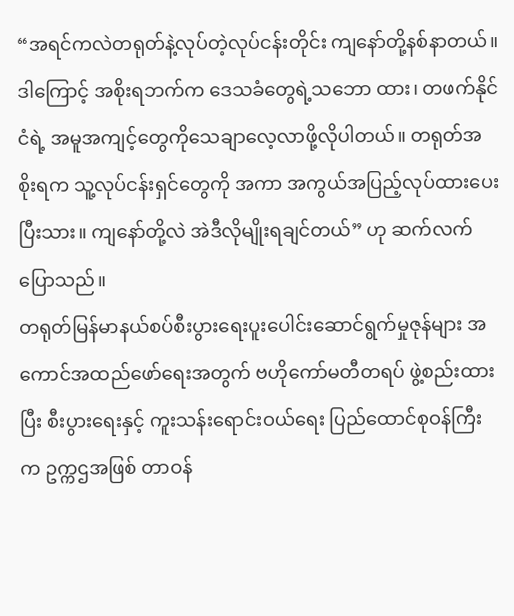“အရင်ကလဲတရုတ်နဲ့လုပ်တဲ့လုပ်ငန်းတိုင်း ကျနော်တို့နစ်နာတယ်။ ဒါကြောင့် အစိုးရဘက်က ဒေသခံတွေရဲ့သဘော ထား၊ တဖက်နိုင်ငံရဲ့ အမူအကျင့်တွေကိုသေချာလေ့လာဖို့လိုပါတယ်။ တရုတ်အစိုးရက သူ့လုပ်ငန်းရှင်တွေကို အကာ အကွယ်အပြည့်လုပ်ထားပေးပြီးသား။ ကျနော်တို့လဲ အဲဒီလိုမျိုးရချင်တယ်” ဟု ဆက်လက် ပြောသည်။
တရုတ်မြန်မာနယ်စပ်စီးပွားရေးပူးပေါင်းဆောင်ရွက်မှုဇုန်များ အကောင်အထည်ဖော်ရေးအတွက် ဗဟိုကော်မတီတရပ် ဖွဲ့စည်းထားပြီး စီးပွားရေးနှင့် ကူးသန်းရောင်းဝယ်ရေး ပြည်ထောင်စုဝန်ကြီးက ဥက္ကဌအဖြစ် တာဝန်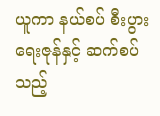ယူကာ နယ်စပ် စီးပွားရေးဇုန်နှင့် ဆက်စပ်သည့်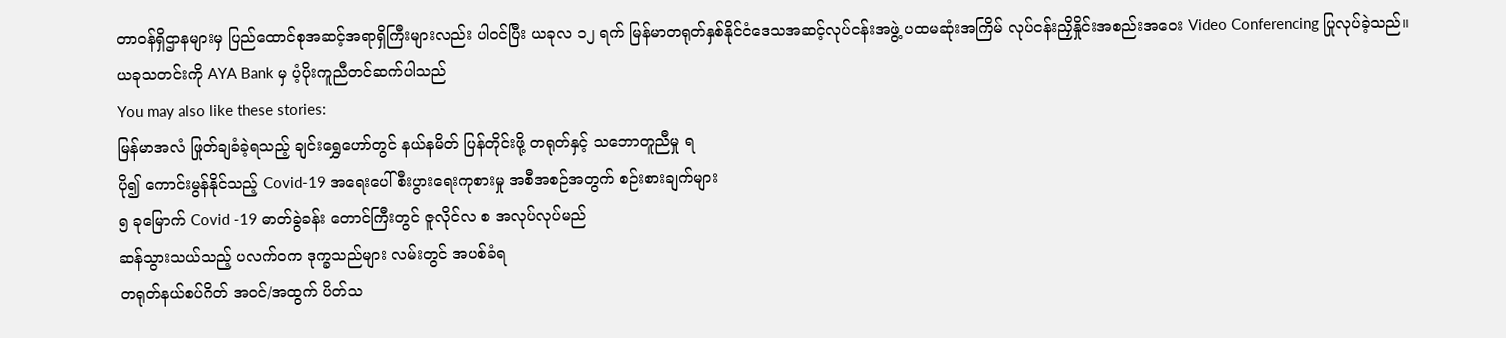တာဝန်ရှိဌာနများမှ ပြည်ထောင်စုအဆင့်အရာရှိကြီးများလည်း ပါဝင်ပြီး ယခုလ ၁၂ ရက် မြန်မာတရုတ်နှစ်နိုင်ငံဒေသအဆင့်လုပ်ငန်းအဖွဲ့ ပထမဆုံးအကြိမ် လုပ်ငန်းညှိနှိုင်းအစည်းအဝေး Video Conferencing ပြုလုပ်ခဲ့သည်။
ယခုသတင်းကို AYA Bank မှ ပံ့ပိုးကူညီတင်ဆက်ပါသည်
You may also like these stories:
မြန်မာအလံ ဖြုတ်ချခံခဲ့ရသည့် ချင်းရွှေဟော်တွင် နယ်နမိတ် ပြန်တိုင်းဖို့ တရုတ်နှင့် သဘောတူညီမှု ရ
ပို၍ ကောင်းမွန်နိုင်သည့် Covid-19 အရေးပေါ်စီးပွားရေးကုစားမှု အစီအစဉ်အတွက် စဉ်းစားချက်များ
၅ ခုမြောက် Covid -19 ဓာတ်ခွဲခန်း တောင်ကြီးတွင် ဇူလိုင်လ စ အလုပ်လုပ်မည်
ဆန်သွားသယ်သည့် ပလက်ဝက ဒုက္ခသည်များ လမ်းတွင် အပစ်ခံရ
တရုတ်နယ်စပ်ဂိတ် အဝင်/အထွက် ပိတ်သ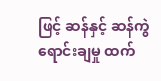ဖြင့် ဆန်နှင့် ဆန်ကွဲ ရောင်းချမှု ထက်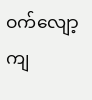ဝက်လျော့ကျ